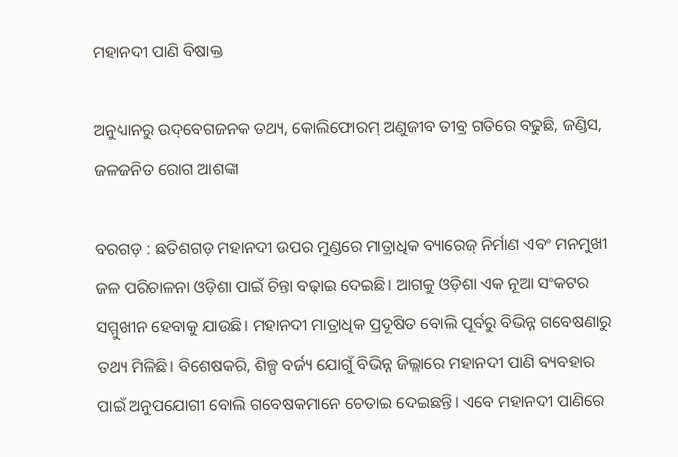ମହାନଦୀ ପାଣି ବିଷାକ୍ତ

ଅନୁଧ୍ୟାନରୁ ଉଦ୍‌ବେଗଜନକ ତଥ୍ୟ, କୋଲିଫୋରମ୍‌ ଅଣୁଜୀବ ତୀବ୍ର ଗତିରେ ବଢୁଛି, ଜଣ୍ଡିସ, ଜଳଜନିତ ରୋଗ ଆଶଙ୍କା

ବରଗଡ଼ : ଛତିଶଗଡ଼ ମହାନଦୀ ଉପର ମୁଣ୍ଡ‌ରେ ମାତ୍ରାଧିକ ବ୍ୟାରେଜ୍‌ ନିର୍ମାଣ ଏବଂ ମନମୁଖୀ ଜଳ ପରିଚାଳନା ଓଡ଼ିଶା ପାଇଁ ଚିନ୍ତା ବଢ଼ାଇ ଦେଇଛି। ଆଗକୁ ଓଡ଼ିଶା ଏକ ନୂଆ ସଂକଟର ସମ୍ମୁଖୀନ ହେବାକୁ ଯାଉଛି। ମହାନଦୀ ମାତ୍ରାଧିକ ପ୍ରଦୂଷିତ ବୋଲି ପୂର୍ବରୁ ବିଭିନ୍ନ ଗବେଷଣାରୁ ତଥ୍ୟ ମିଳିଛି। ବିଶେଷକରି, ଶିଳ୍ପ ବର୍ଜ୍ୟ ଯୋଗୁଁ ବିଭିନ୍ନ ଜିଲ୍ଲାରେ ମହାନଦୀ ପାଣି ବ୍ୟବହାର ପାଇଁ ଅନୁପଯୋଗୀ ବୋଲି ଗବେଷକମାନେ ଚେତାଇ ଦେଇଛନ୍ତି। ଏବେ ମହାନଦୀ ପାଣିରେ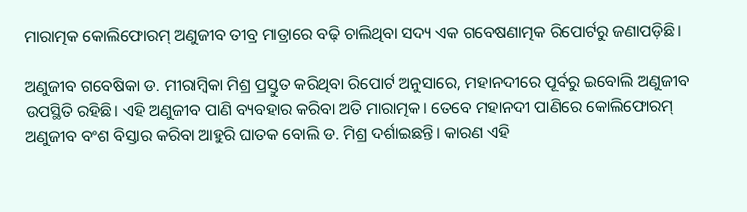ମାରାତ୍ମକ କୋଲିଫୋରମ୍‌ ଅଣୁଜୀବ ତୀବ୍ର ମାତ୍ରାରେ ବଢ଼ି ଚାଲିଥିବା ସଦ୍ୟ ଏକ ଗବେଷଣାତ୍ମକ ରିପୋର୍ଟରୁ ଜଣାପଡ଼ିଛି।

ଅଣୁଜୀବ ଗବେଷିକା ଡ. ମୀରାମ୍ବିକା ମିଶ୍ର ପ୍ରସ୍ତୁତ କରିଥିବା ରିପୋର୍ଟ ଅନୁସାରେ, ମହାନଦୀରେ ପୂର୍ବରୁ ଇବୋଲି ଅଣୁଜୀବ ଉପସ୍ଥିତି ରହିଛି। ଏହି ଅଣୁଜୀବ ପାଣି ବ୍ୟବହାର କରିବା ଅତି ମାରାତ୍ମକ। ତେବେ ମହାନଦୀ ପାଣିରେ କୋଲିଫୋରମ୍‌ ଅଣୁଜୀବ ବଂଶ ବିସ୍ତାର କରିବା ଆହୁରି ଘାତକ ବୋଲି ଡ. ମିଶ୍ର ଦର୍ଶାଇଛନ୍ତି। କାରଣ ଏହି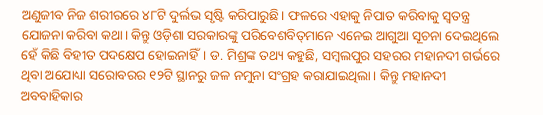ଅଣୁଜୀବ ନିଜ ଶରୀରରେ ୪୮ଟି ଦୁର୍ଲଭ ସୃଷ୍ଟି କରିପାରୁଛି। ଫଳରେ ଏହାକୁ ନିପାତ କରିବାକୁ ସ୍ବତନ୍ତ୍ର ଯୋଜନା କରିବା କଥା। କିନ୍ତୁ ଓଡ଼ିଶା ସରକାରଙ୍କୁ ପରିବେଶବିତ୍‌ମାନେ ଏନେଇ ଆଗୁଆ ସୂଚନା ଦେଇଥିଲେ ହେଁ କିଛି ବିହୀତ ପଦକ୍ଷେପ ହୋଇନାହିଁ। ଡ. ମିଶ୍ରଙ୍କ ତଥ୍ୟ କହୁଛି, ସମ୍ବଲପୁର ସହରର ମହାନଦୀ ଗର୍ଭରେ ଥିବା ଅଯୋଧ୍ୟା ସରୋବରର ୧୨ଟି ସ୍ଥାନରୁ ଜଳ ନମୁନା ସଂଗ୍ରହ କରାଯାଇଥିଲା। କିନ୍ତୁ ମହାନଦୀ ଅବବାହିକାର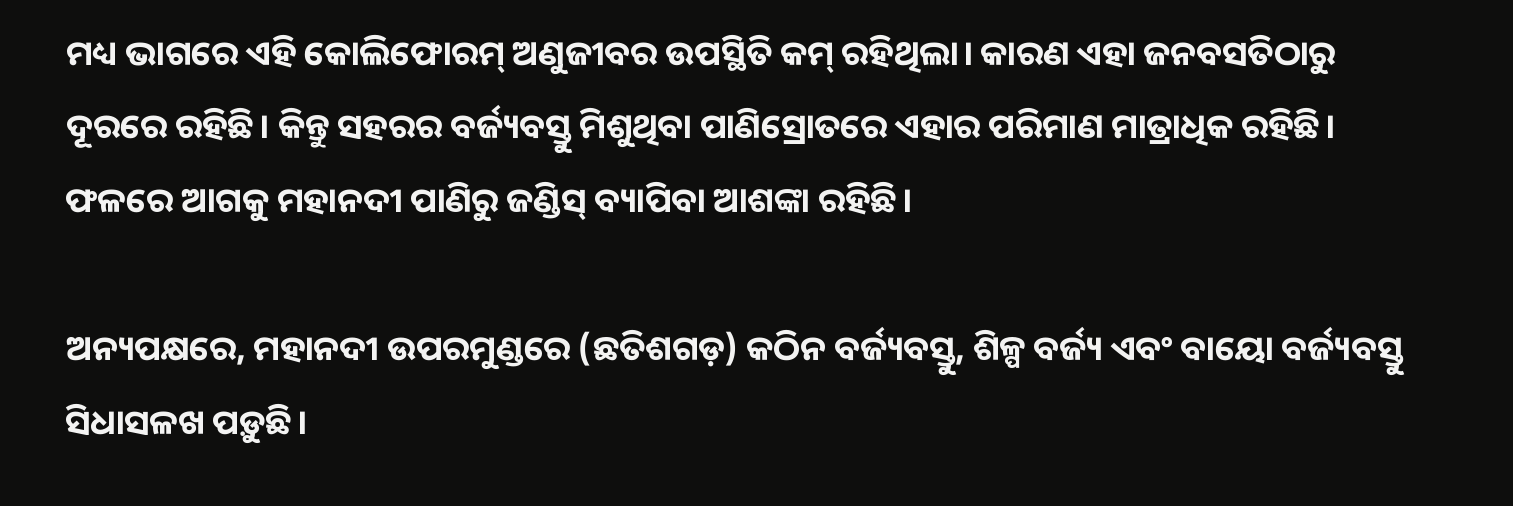ମଧ୍ୟ ଭାଗରେ ଏହି କୋଲିଫୋରମ୍‌ ଅଣୁଜୀବର ଉପସ୍ଥିତି କମ୍‌ ରହିଥିଲା। କାରଣ ଏହା ଜନବସତିଠାରୁ ଦୂରରେ ରହିଛି। କିନ୍ତୁ ସହରର ବର୍ଜ୍ୟବସ୍ତୁ ମିଶୁଥିବା ପାଣିସ୍ରୋତରେ ଏହାର ପରିମାଣ ମାତ୍ରାଧିକ ରହିଛି। ଫଳରେ ଆଗକୁ ମହାନଦୀ ପାଣିରୁ ଜଣ୍ଡିସ୍‌ ବ୍ୟାପିବା ଆଶଙ୍କା ରହିଛି।

ଅନ୍ୟପକ୍ଷରେ, ମହାନଦୀ ଉପରମୁଣ୍ଡରେ (ଛତିଶଗଡ଼) କଠିନ ବର୍ଜ୍ୟବସ୍ତୁ, ଶିଳ୍ପ ବର୍ଜ୍ୟ ଏବଂ ବାୟୋ ବର୍ଜ୍ୟବସ୍ତୁ ସିଧାସଳଖ ପଡ଼ୁଛି।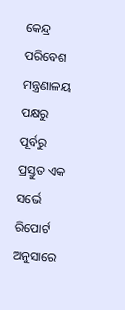କେନ୍ଦ୍ର ପରିବେଶ ମନ୍ତ୍ରଣାଳୟ ପକ୍ଷରୁ ପୂର୍ବରୁ ପ୍ରସ୍ତୁତ ଏକ ସର୍ଭେ ରିପୋର୍ଟ ଅନୁସାରେ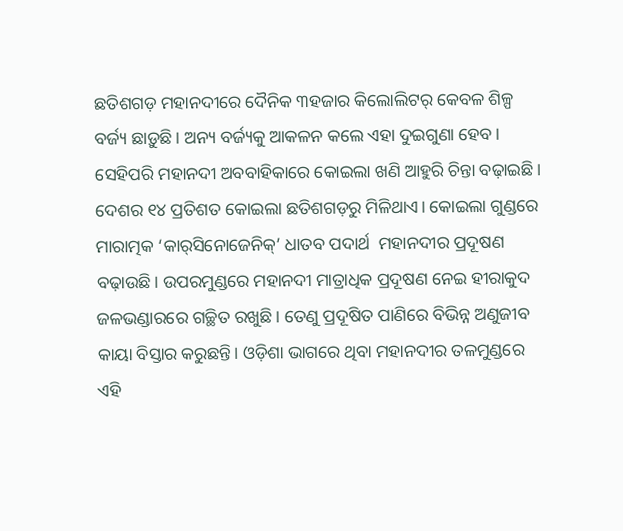ଛତିଶଗଡ଼ ମହାନଦୀରେ ଦୈନିକ ୩ହଜାର କିଲୋଲିଟର୍‌ କେବଳ ଶିଳ୍ପ ବର୍ଜ୍ୟ ଛାଡ଼ୁଛି। ଅନ୍ୟ ବର୍ଜ୍ୟକୁ ଆକଳନ କଲେ ଏହା ଦୁଇଗୁଣା ହେବ। ସେହିପରି ମହାନଦୀ ଅବବାହିକାରେ କୋଇଲା ଖଣି ଆହୁରି ଚିନ୍ତା ବଢ଼ାଇଛି। ଦେଶର ୧୪ ପ୍ରତିଶତ କୋଇଲା ଛତିଶଗଡ଼ରୁ ମିଳିଥାଏ। କୋଇଲା ଗୁଣ୍ଡରେ ମାରାତ୍ମକ ‘କାର୍‌ସିନୋଜେନିକ୍‌’ ଧାତବ ପଦାର୍ଥ  ମହାନଦୀର ପ୍ରଦୂଷଣ ବଢ଼ାଉଛି। ଉପରମୁଣ୍ଡରେ ମହାନଦୀ ମାତ୍ରାଧିକ ପ୍ରଦୂଷଣ ନେଇ ହୀରାକୁଦ ଜଳଭଣ୍ଡାରରେ ଗଚ୍ଛିତ ରଖୁଛି। ତେଣୁ ପ୍ରଦୂଷିତ ପାଣିରେ ବିଭିନ୍ନ ଅଣୁଜୀବ କାୟା ବିସ୍ତାର କରୁଛନ୍ତି। ଓଡ଼ିଶା ଭାଗରେ ଥିବା ମହାନଦୀର ତଳମୁଣ୍ଡରେ ଏହି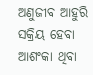ଅଣୁଜୀବ ଆହୁରି ସକ୍ରିୟ ହେବା ଆଶଂକା ଥିବା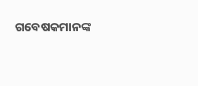ଗବେଷକମାନଙ୍କ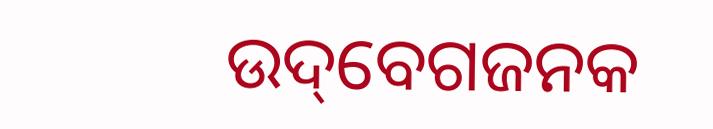ଉଦ୍‌ବେଗଜନକ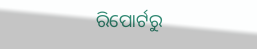ରିପୋର୍ଟରୁ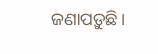ଜଣାପଡ଼ୁଛି।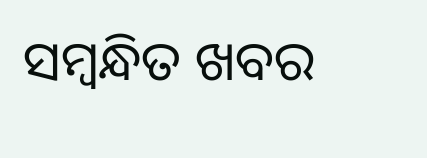ସମ୍ବନ୍ଧିତ ଖବର